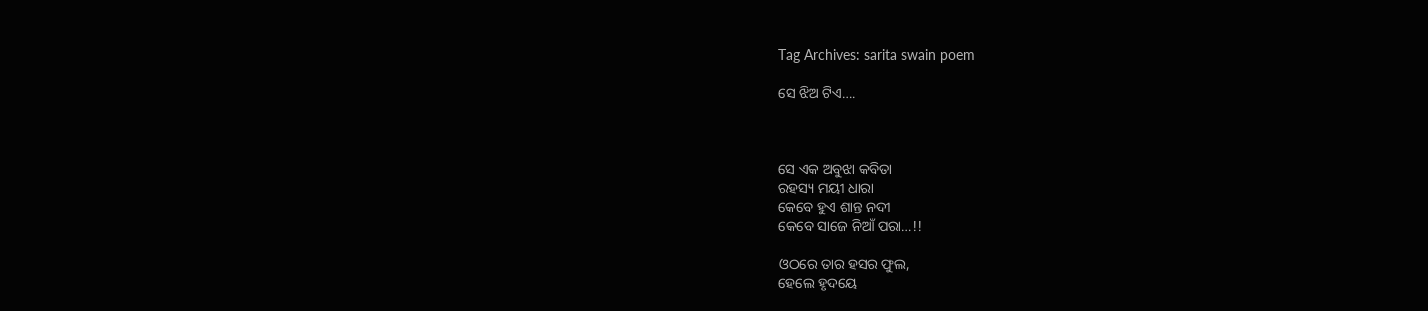Tag Archives: sarita swain poem

ସେ ଝିଅ ଟିଏ….



ସେ ଏକ ଅବୁଝା କବିତା
ରହସ୍ୟ ମୟୀ ଧାରା
କେବେ ହୁଏ ଶାନ୍ତ ନଦୀ
କେବେ ସାଜେ ନିଆଁ ପରା…!!

ଓଠରେ ତାର ହସର ଫୁଲ,
ହେଲେ ହୃଦୟେ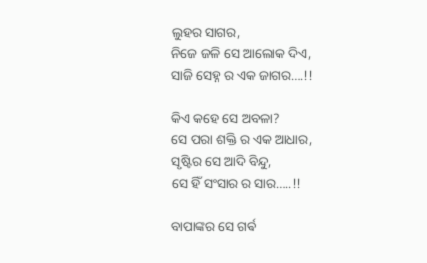ଲୁହର ସାଗର,
ନିଜେ ଜଳି ସେ ଆଲୋକ ଦିଏ,
ସାଜି ସେହ୍ନ ର ଏକ ଜାଗର….!!

କିଏ କହେ ସେ ଅବଳା?
ସେ ପରା ଶକ୍ତି ର ଏକ ଆଧାର,
ସୃଷ୍ଟିର ସେ ଆଦି ବିନ୍ଦୁ,
ସେ ହିଁ ସଂସାର ର ସାର…..!!

ବାପାଙ୍କର ସେ ଗର୍ଵ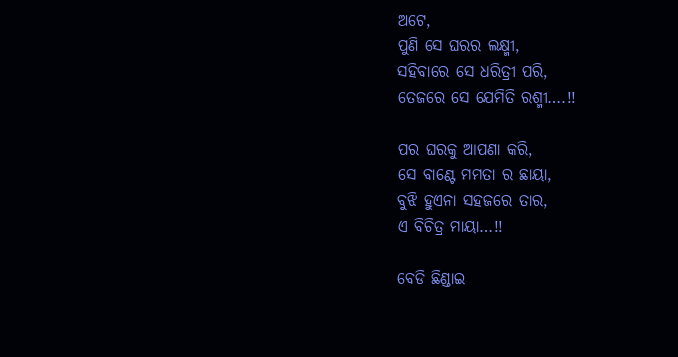ଅଟେ,
ପୁଣି ସେ ଘରର ଲକ୍ଷ୍ମୀ,
ସହିବାରେ ସେ ଧରିତ୍ରୀ ପରି,
ତେଜରେ ସେ ଯେମିତି ରଶ୍ମୀ….!!

ପର ଘରକୁ ଆପଣା କରି,
ସେ ବାଣ୍ଟେ ମମତା ର ଛାୟା,
ବୁଝି ହୁଏନା ସହଜରେ ତାର,
ଏ ବିଚିତ୍ର ମାୟା…!!

ବେଡି ଛିଣ୍ଡାଇ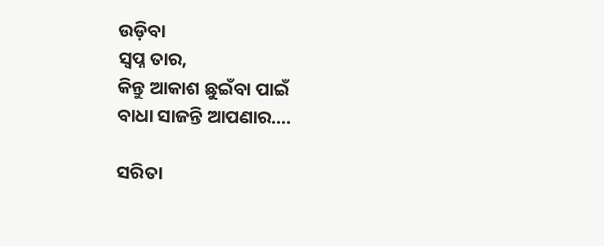ଉଡ଼ିବା
ସ୍ବପ୍ନ ତାର,
କିନ୍ତୁ ଆକାଶ ଛୁଇଁବା ପାଇଁ
ବାଧା ସାଜନ୍ତି ଆପଣାର….

ସରିତା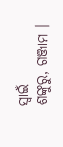ସ୍ବାଇଁ
ଶଙ୍କୁରୁ, ଗଞ୍ଜାମ ।